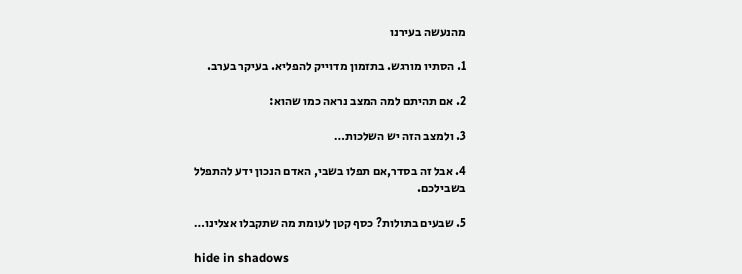מהנעשה בעירנו

1. הסתיו מורגש. בתזמון מדוייק להפליא. בעיקר בערב.

2. אם תהיתם למה המצב נראה כמו שהוא:

3. ולמצב הזה יש השלכות…

4. אבל זה בסדר,אם תפלו בשבי, האדם הנכון ידע להתפלל בשבילכם.

5. שבעים בתולות? כסף קטן לעומת מה שתקבלו אצלינו…

hide in shadows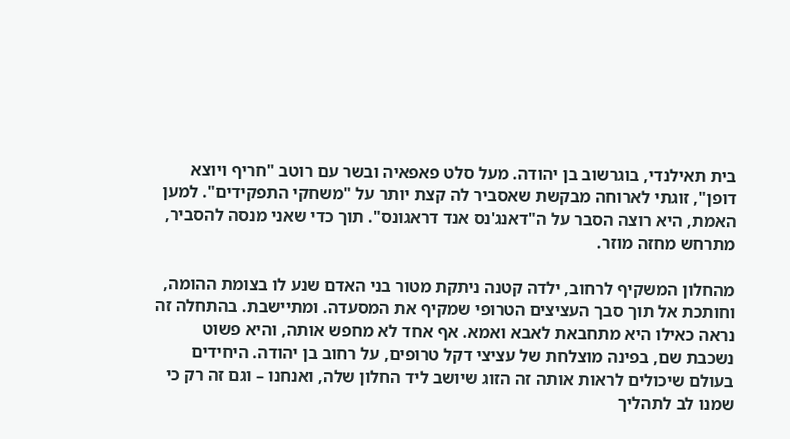בית תאילנדי, בוגרשוב בן יהודה. מעל סלט פאפאיה ובשר עם רוטב "חריף ויוצא דופן", זוגתי לארוחה מבקשת שאסביר לה קצת יותר על "משחקי התפקידים". למען האמת, היא רוצה הסבר על ה"דאנג'נס אנד דראגונס". תוך כדי שאני מנסה להסביר, מתרחש מחזה מוזר.

מהחלון המשקיף לרחוב, ילדה קטנה ניתקת מטור בני האדם שנע לו בצומת ההומה, וחותכת אל תוך סבך העציצים הטרופי שמקיף את המסעדה. ומתיישבת. בהתחלה זה נראה כאילו היא מתחבאת לאבא ואמא. אף אחד לא מחפש אותה, והיא פשוט נשכבת שם, בפינה מוצלחת של עציצי דקל טרופים, על רחוב בן יהודה. היחידים בעולם שיכולים לראות אותה זה הזוג שיושב ליד החלון שלה, ואנחנו – וגם זה רק כי שמנו לב לתהליך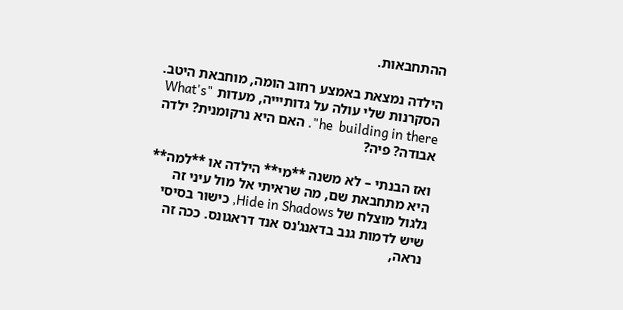ההתחבאות.

הילדה נמצאת באמצע רחוב הומה, מוחבאת היטב. הסקרנות שלי עולה על גדותיייה, מעדות "What's he  building in there". האם היא נרקומנית? ילדה אבודה? פיה?

ואז הבנתי – לא משנה **מי** הילדה או **למה** היא מתחבאת שם, מה שראיתי אל מול עיני זה גלגול מוצלח של Hide in Shadows, כישור בסיסי שיש לדמות גנב בדאנג'נס אנד דראגונס. ככה זה נראה,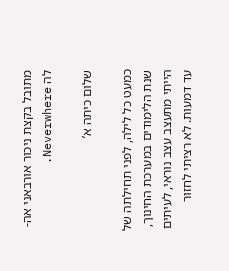מתובל בקצת ניכור אורבאני אה-לה Neverwhere.

שלום כיתה א’

כמעט כל לילה, לפני תחילתה של שנת הלימודים במערכת החינוך, הייתי מתעצב עצב נוראי, לעיתים עד דמעות. לא רציתי לחזור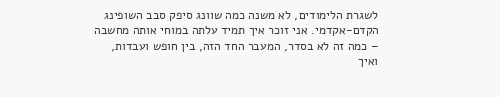לשגרת הלימודים, לא משנה כמה שוונג סיפק סבב השופינג הקדם-אקדמי. אני זוכר איך תמיד עלתה במוחי אותה מחשבה – כמה זה לא בסדר, המעבר החד הזה, בין חופש ועבדות, ואיך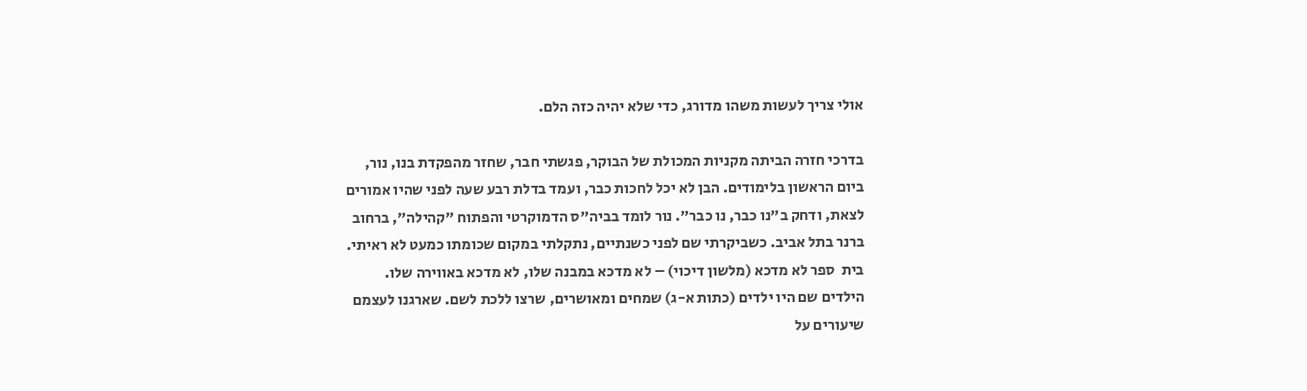אולי צריך לעשות משהו מדורג, כדי שלא יהיה כזה הלם.

בדרכי חזרה הביתה מקניות המכולת של הבוקר, פגשתי חבר, שחזר מהפקדת בנו, נור, ביום הראשון בלימודים. הבן לא יכל לחכות כבר, ועמד בדלת רבע שעה לפני שהיו אמורים לצאת, ודחק ב"נו כבר, נו כבר". נור לומד בביה"ס הדמוקרטי והפתוח "קהילה", ברחוב ברנר בתל אביב. כשביקרתי שם לפני כשנתיים, נתקלתי במקום שכומתו כמעט לא ראיתי. בית  ספר לא מדכא (מלשון דיכוי) – לא מדכא במבנה שלו, לא מדכא באווירה שלו. הילדים שם היו ילדים (כתות א-ג) שמחים ומאושרים, שרצו ללכת לשם. שארגנו לעצמם שיעורים על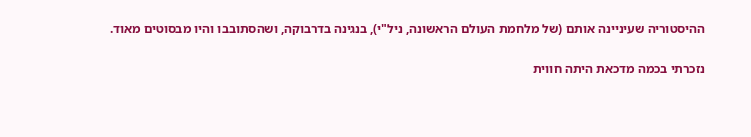ההיסטוריה שעיניינה אותם (של מלחמת העולם הראשונה, ניל"י), בנגינה בדרבוקה, ושהסתובבו והיו מבסוטים מאוד.

נזכרתי בכמה מדכאת היתה חווית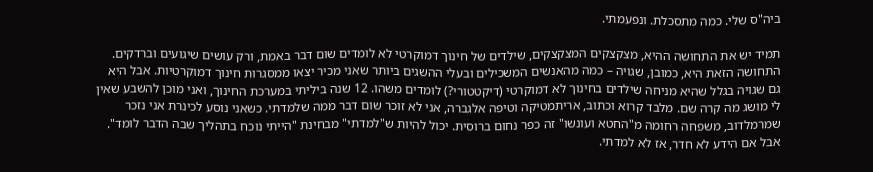ביה"ס שלי. כמה מתסכלת. ונפעמתי.

תמיד יש את התחושה ההיא, מצקצקים המצקצקים, שילדים של חינוך דמוקרטי לא לומדים שום דבר באמת, ורק עושים שיגועים וברדקים. התחושה הזאת היא, כמובן, שגויה – כמה מהאנשים המשכילים ובעלי ההשגים ביותר שאני מכיר יצאו ממסגרות חינוך דמוקרטיות. אבל היא גם שגויה בגלל שהיא מניחה שילדים בחינוך לא דמוקרטי (דיקטטורי?) לומדים משהו. 12 שנה ביליתי במערכת החינוך, ואני מוכן להשבע שאין לי מושג מה קרה שם. מלבד קרוא וכתוב, אריתמטיקה וטיפה אלגברה, אני לא זוכר שום דבר ממה שלמדתי. כשאני נוסע לכינרת אני נזכר שמרמלדוב, משפחה רחומה מ"החטא ועונשו" זה כפר נחום ברוסית. יכול להיות ש"למדתי" מבחינת "הייתי נוכח בתהליך שבה הדבר לומד". אבל אם הידע לא חדר, אז לא למדתי.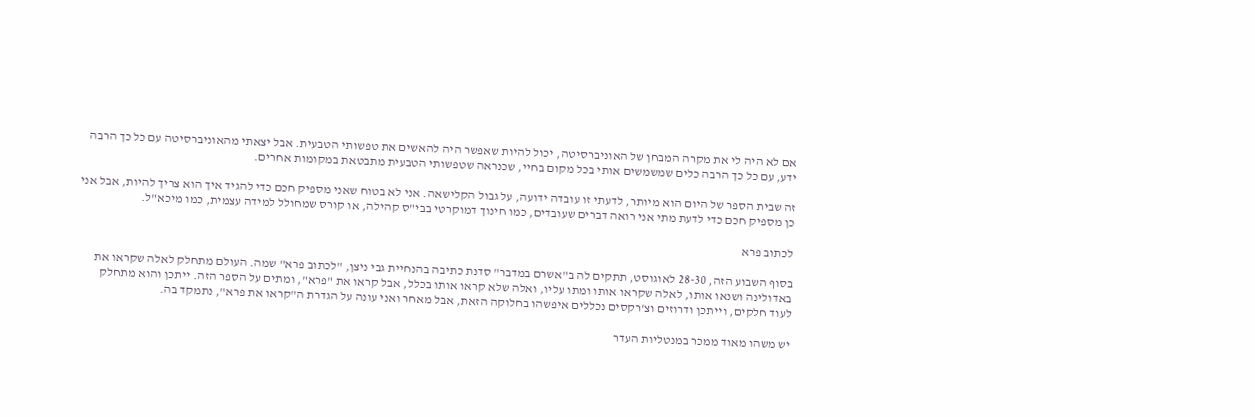אם לא היה לי את מקרה המבחן של האוניברסיטה, יכול להיות שאפשר היה להאשים את טפשותי הטבעית. אבל יצאתי מהאוניברסיטה עם כל כך הרבה ידע, עם כל כך הרבה כלים שמשמשים אותי בכל מקום בחיי, שכנראה שטפשותי הטבעית מתבטאת במקומות אחרים.

זה שבית הספר של היום הוא מיותר, לדעתי זו עובדה ידועה, על גבול הקלישאה. אני לא בטוח שאני מספיק חכם כדי להגיד איך הוא צריך להיות, אבל אני כן מספיק חכם כדי לדעת מתי אני רואה דברים שעובדים, כמו חינוך דמוקרטי בבי"ס קהילה, או קורס שמחולל למידה עצמית, כמו מיכא"ל.

לכתוב פרא

בסוף השבוע הזה, 28-30 לאוגוסט, תתקים לה ב"אשרם במדבר" סדנת כתיבה בהנחיית גבי ניצן, "לכתוב פרא" שמה. העולם מתחלק לאלה שקראו את באדולינה ושנאו אותו, לאלה שקראו אותו ומתו עליו, ואלה שלא קראו אותו בכלל, אבל קראו את "פרא", ומתים על הספר הזה. ייתכן והוא מתחלק לעוד חלקים, וייתכן ודרוזים וצ'רקסים נכללים איפשהו בחלוקה הזאת, אבל מאחר ואני עונה על הגדרת ה"קראו את פרא", נתמקד בה.

יש משהו מאוד ממכר במנטליות העדר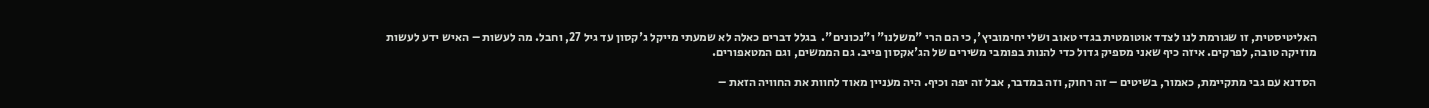האליטיסטית, זו שגורמת לנו לצדד אוטומטית בגדי טאוב ושלי יחימוביץ', כי הם הרי "משלנו" ו"נכונים".  בגלל דברים כאלה לא שמעתי מייקל ג'קסון עד גיל 27, וחבל. מה לעשות – האיש ידע לעשות מוזיקה טובה, לפרקים. איזה כיף שאני מספיק גדול כדי להנות בפומבי משירים של הג'אקסון פייב. גם הממשים, וגם המטאפורים.

הסדנא עם גבי מתקיימת, כאמור, בשיטים – זה רחוק, וזה במדבר, אבל זה יפה וכיף. היה מעניין מאוד לחוות את החוויה הזאת –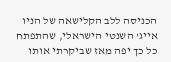הכניסה ללב הקלישאה של הניו אייג' השנטי הישראלי, שהתפתח כל כך יפה מאז שביקרתי אותו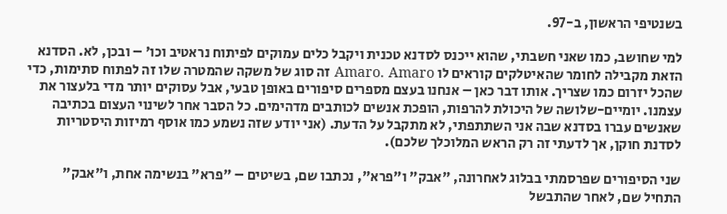בשנטיפי הראשון, ב-97.

למי שחושב, כמו שאני חשבתי, שהוא ייכנס לסדנא טכנית ויקבל כלים עמוקים לפיתוח נראטיב וכו' – ובכן, לא. הסדנא הזאת מקבילה לחומר שהאיטלקים קוראים לו Amaro. Amaro זה סוג של משקה שהמטרה שלו זה לפתוח סתימות, כדי שהכל יזרום כמו שצריך. אותו דבר כאן – אנחנו בעצם מספרים סיפורים באופן טבעי, אבל עסוקים יותר מדי בלעצור את עצמנו. יומיים-שלושה של היכולת להרפות, הופכת אנשים לכותבים מדהימים. כל הסבר אחר לשינוי העצום בכתיבה שאנשים עברו בסדנא שבה אני השתתפתי, לא מתקבל על הדעת. (אני יודע שזה נשמע כמו אוסף רמיזות היסטריות לסדנת חוקן, אך לדעתי זה רק הראש המלוכלך שלכם).

שני הסיפורים שפרסמתי בבלוג לאחרונה, "אבק" ו"פרא", נכתבו שם, בשיטים – "פרא" בנשימה אחת, ו"אבק" התחיל שם, לאחר שהתבשל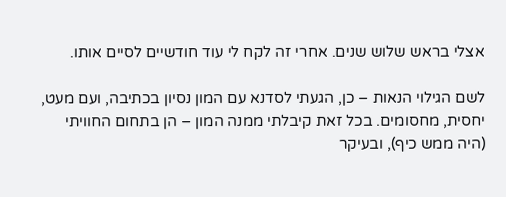אצלי בראש שלוש שנים. אחרי זה לקח לי עוד חודשיים לסיים אותו.

לשם הגילוי הנאות – כן, הגעתי לסדנא עם המון נסיון בכתיבה, ועם מעט, יחסית, מחסומים. בכל זאת קיבלתי ממנה המון – הן בתחום החוויתי (היה ממש כיף), ובעיקר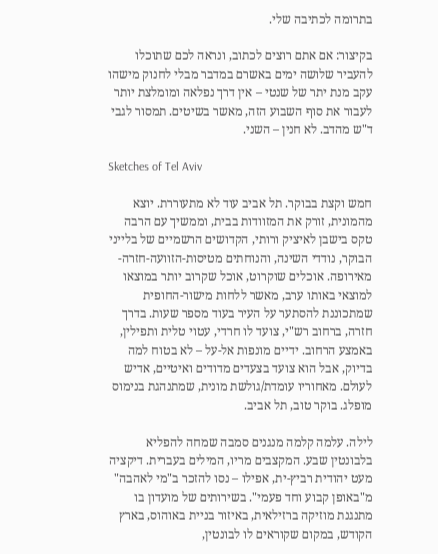בתרומה לכתיבה שלי.

בקיצור: אם אתם רוצים לכתוב, ונראה לכם שתוכלו להעביר שלושה ימים באשרם במדבר מבלי לחנוק מישהו עקב מנת יתר של שנטי – אין דרך נפלאה ומומלצת יותר לעבור את סוף השבוע הזה, מאשר בשיטים. תמסור לגבי ד"ש מהדב. לא חנין – השני.

Sketches of Tel Aviv

חמש וקצת בבוקר. תל אביב עוד לא מתעוררת. יוצא מהמונית, זורק את המזוודות בבית, וממשיך עם הרבה טקס בישבן לאיציק ורותי, הקדושים הרשמיים של בלייני הבוקר, נודדי השינה, והנוחתים מטיסות-הזוועה-חזרה-מאירופה. אוכלים שוקרוט, אוכל שקרוב יותר במוצאו למוצאי באותו ערב, מאשר ללחות מישור-החופית שמתכוננת להסתער על העיר בעוד מספר שעות. בדרך חזרה, ברחוב רש"י, צועד לו חרדי, עטוי טלית ותפילין, באמצע הרחוב. ידיים מונפות אל-על – לא בטוח למה בדיוק, אבל הוא צועד בצעדים מדודים ואיטיים, אדיש לעולם. מאחוריו עומדת/גולשת מונית, שמתנהגת בנימוס מופלג. בוקר טוב, תל אביב.

לילה. עלמה קלמה מנגנים סמבה שמחה להפליא בלבונטין שבע. המקצבים מריו, המילים בעברית. דיקציה מעט יהודית רביץ-ית, אפילו – נסו להזכר ב"מי לאהבה" מ"באופן קבוע וחד פעמי". בשירותים של מועדון בו מתנגנת מוזיקה ברזילאית, באיזור בניית באוהוס, בארץ הקודש, במקום שקוראים לו לבונטין,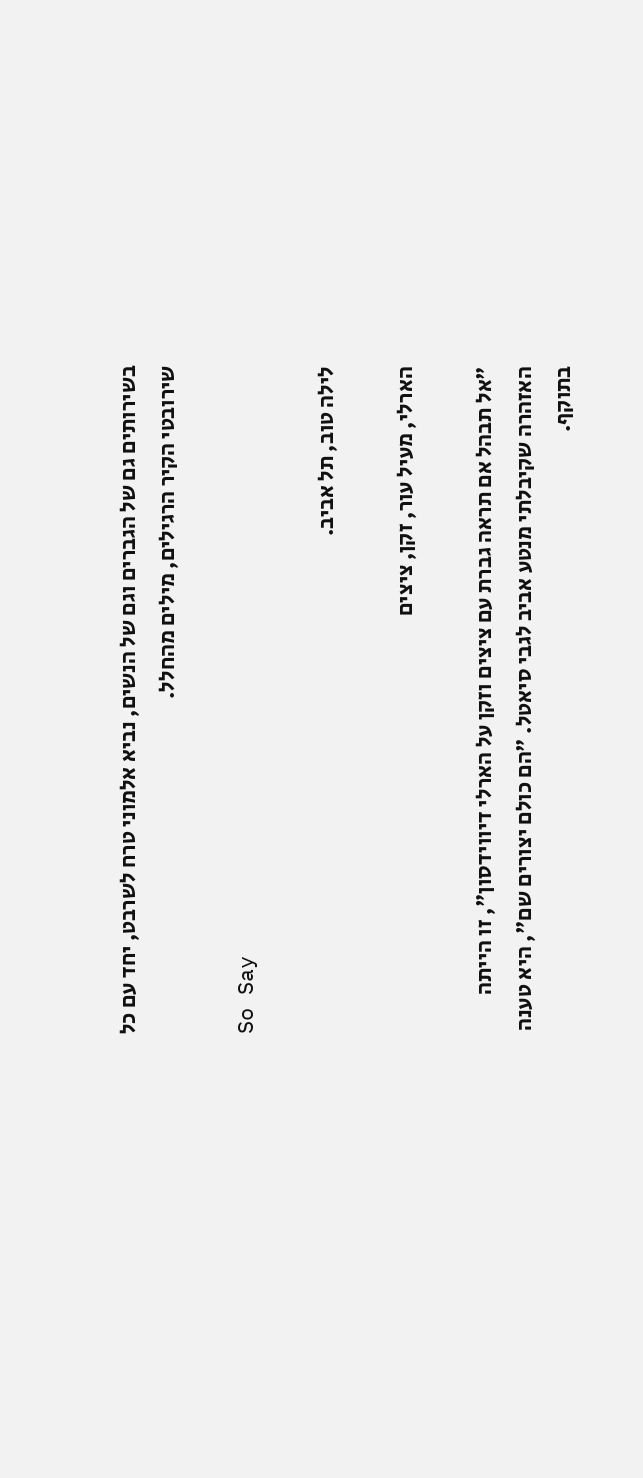בשירותים גם של הגברים וגם של הנשים, נביא אלמוני טרח לשרבט, יחד עם כל שירובטי הקיר הרגילים, מילים מהחלל.

So Say

לילה טוב, תל אביב.

הארלי, מעיל עור, זקן, ציצים

"אל תבהל אם תראה גברת עם ציצים וזקן על הארלי דיווידסון", זו הייתה האזהרה שקיבלתי מנטע אביב לגבי סיאטל. "הם כולם יצורים שם", היא טענה בתוקף.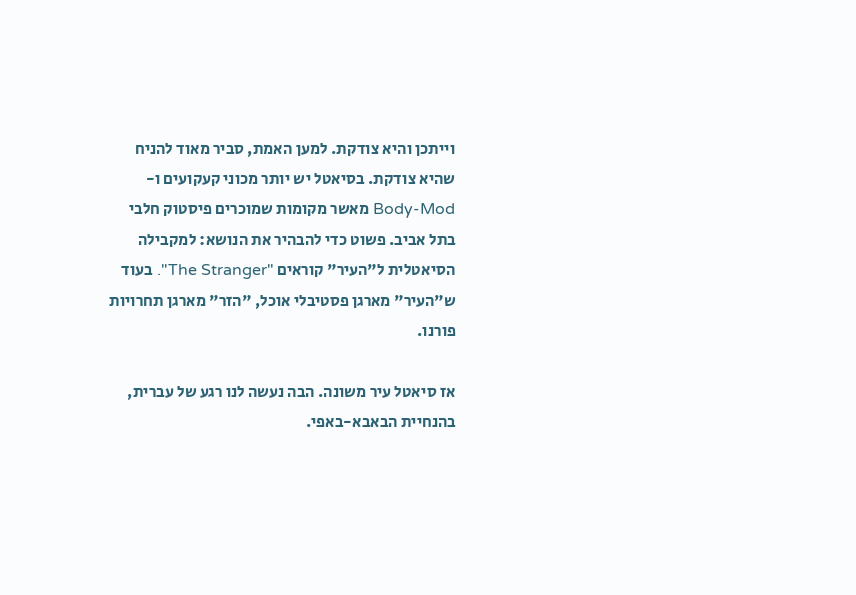וייתכן והיא צודקת. למען האמת, סביר מאוד להניח שהיא צודקת. בסיאטל יש יותר מכוני קעקועים ו-Body-Mod מאשר מקומות שמוכרים פיסטוק חלבי בתל אביב. פשוט כדי להבהיר את הנושא: למקבילה הסיאטלית ל"העיר" קוראים "The Stranger". בעוד ש"העיר" מארגן פסטיבלי אוכל, "הזר" מארגן תחרויות פורנו.

אז סיאטל עיר משונה. הבה נעשה לנו רגע של עברית, בהנחיית הבאבא-באפי.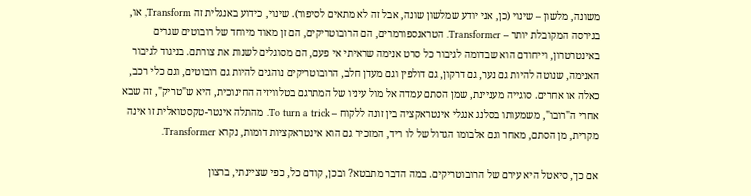משונה, מלשון – שינוי (כן, אני יודע שמלשון שונה, אבל זה לא מתאים לסיפור). שינוי, כידוע באנגלית זה Transform, או, בגירסה המקובלת יותר – Transformer. הטראנספורמרים, הם הרובוטריקים, הם זן מאוד מיוחד של רובוטים שגרים באינטרטרון, וייחודם הוא שבדומה לגיבור כל סרט אנימה שראיתי אי פעם, הם מסוגלים לשנות את צורתם. בניגוד לגיבור האנימה, שנוטה להיות גם נער, גם דרקון, גם דולפין וגם מעדן חלב, הרובוטריקים נוהגים להיות גם רובוטים, וגם כלי רכב, כאלה או אחרים. סוגייה מעניינת, שמן הסתם עמדה אל מול עיניו של המתרגם בטלוויזיה החינוכית, היא ש"טריק", זה שבא אחרי ה"רובו", משמעותו בסלנג אנגלי אינטראקציה בין זונה ללקוח – To turn a trick. מהתלה אינטר-טקסטואלית זו אינה מקרית, מן הסתם, מאחר וגם אלבומו הגדול של לו ריד, המזכיר גם הוא אינטראקציות דומות, נקרא Transformer.

אם כך, סיאטל היא עירם של הרובוטריקים. במה הדבר מתבטא? ובכן, קודם כל, כפי שציינתי, ברצון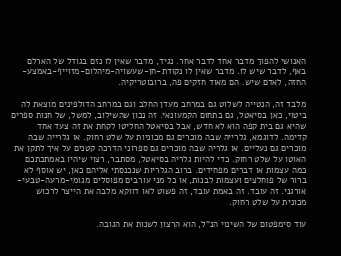האנושי להפוך מדבר אחד לדבר אחר. נגיד, מדבר שאין לו נזם בגודל של הארלם באף, לדבר שיש לו. מדבר שאין לו נקודת-חן-שעשויה-מיהלום-מזוייף-באמצע-החזה, לאדם שיש. הם מאוד חזקים פה, ברובוטריקיה.

מלבד זה, הנטייה לשלוט גם במרחב מעדן החלב וגם במרחב הדולפינים מוצאת לה ביטוי, כאן בסיאטל, גם בתחום הקמעונאי. זה נכון שהשילוב, למשל, של חנות ספרים שהיא גם בית קפה הוא לא חדש, אבל בסיאטל החליטו לקחת את זה צעד אחד קדימה. לדוגמא, גלרייה שבה מוכרים גם מכוניות על שלט רחוק. או גלרייה שבה מוכרים גם נעליים. או גלריה שבה מוכרים גם ספרוני הדרכה קטנים על איך לתקן את האוטו על שלט רחוק. כדי להיות גלריה בסיאטל, מסתבר, רצוי שיהיו באמתכתכם כמה עצמות או דברים מפחידים. ברוב הגלריות שנכנסתי אליהם כאן, יש אוסף לא ברור של פוחלצים ועצמות לבנות, או כל מני עורבים מפוסלים מגומי-מרעה-טבעי-אורגני. זה עובד. זה באמת עובד, זה פשוט לאו דווקא מלבה את הייצר לרכוש מכונית על שלט רחוק.

עוד סימפטום של השינוי הנ"ל, הוא הרצון לשנות את הגובה.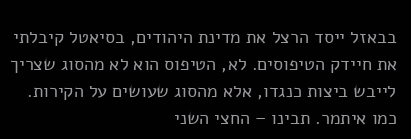בבאזל ייסד הרצל את מדינת היהודים, בסיאטל קיבלתי את חיידק הטיפוסים. לא, הטיפוס הוא לא מהסוג שצריך לייבש ביצות כנגדו, אלא מהסוג שעושים על הקירות. כמו איתמר. תבינו – החצי השני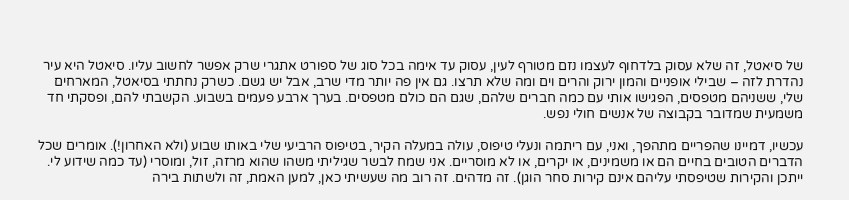של סיאטל, זה שלא עסוק בלדחוף לעצמו נזם מטורף לעין, עסוק עד אימה בכל סוג של ספורט אתגרי שרק אפשר לחשוב עליו. סיאטל היא עיר נהדרת לזה – שבילי אופניים והמון ירוק והרים וים ומה שלא תרצו. גם אין פה יותר מדי שרב, אבל יש גשם. כשרק נחתתי בסיאטל, המארחים שלי, ששניהם מטפסים, הפגישו אותי עם כמה חברים שלהם, שגם הם כולם מטפסים. בערך ארבע פעמים בשבוע. הקשבתי להם, ופסקתי חד משמעית שמדובר בקבוצה של אנשים חולי נפש.

עכשיו, דמיינו שהפריים מתהפך, ואני, עם ריתמה ונעלי טיפוס, עולה במעלה הקיר, בטיפוס הרביעי שלי באותו שבוע (ולא האחרון!). אומרים שכל הדברים הטובים בחיים הם או משמינים, או יקרים, או לא מוסריים. אני שמח לבשר שגיליתי משהו שהוא מרזה, זול, ומוסרי (עד כמה שידוע לי. ייתכן והקירות שטיפסתי עליהם אינם קירות סחר הוגן). זה מדהים. זה רוב מה שעשיתי כאן, למען האמת, זה ולשתות בירה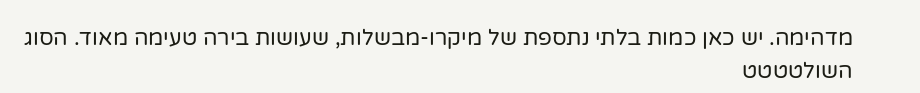מדהימה. יש כאן כמות בלתי נתספת של מיקרו-מבשלות, שעושות בירה טעימה מאוד. הסוג השולטטטט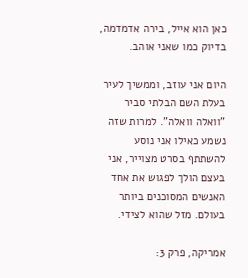כאן הוא אייל, בירה אדמדמה, בדיוק כמו שאני אוהב.

היום אני עוזב, וממשיך לעיר בעלת השם הבלתי סביר "וואלה וואלה". למרות שזה נשמע כאילו אני נוסע להשתתף בסרט מצוייר, אני בעצם הולך לפגוש את אחד האנשים המסוכנים ביותר בעולם. מזל שהוא לצידי.

אמריקה, פרק 3: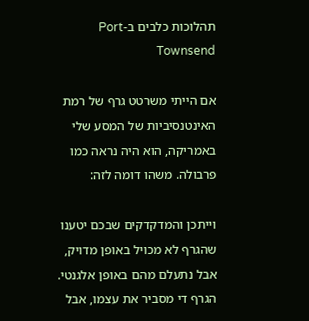תהלוכות כלבים ב-Port Townsend

אם הייתי משרטט גרף של רמת האינטנסיביות של המסע שלי באמריקה, הוא היה נראה כמו פרבולה. משהו דומה לזה:

וייתכן והמדקדקים שבכם יטענו שהגרף לא מכויל באופן מדויק, אבל נתעלם מהם באופן אלגנטי. הגרף די מסביר את עצמו, אבל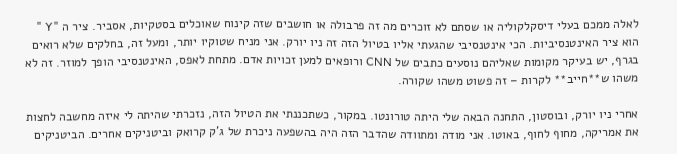לאלה ממכם בעלי דיסקלקוליה או שסתם לא זוכרים מה זה פרבולה או חושבים שזה קינוח שאוכלים בסטקיות, אסביר. ציר ה "Y " הוא ציר האינטנסיביות. הכי אינטנסיבי שהגעתי אליו בטיול הזה זה ניו יורק. אני מניח שטוקיו יותר, ומעל זה, בחלקים שלא רואים בגרף, יש בעיקר מקומות שאליהם נוסעים כתבים של CNN ורופאים למען זכויות אדם. מתחת לאפס, האינטנסיבי הופך למוזר. זה לא משהו ש**חייב** לקרות – זה פשוט משהו שקורה.

אחרי ניו יורק, ובוסטון, התחנה הבאה שלי היתה טורונטו. במקור, כשתכננתי את הטיול הזה, נזכרתי שהיתה לי איזה מחשבה לחצות את אמריקה, מחוף לחוף, באוטו. אני מודה ומתוודה שהדבר הזה היה בהשפעה ניכרת של ג'ק קרואק וביטניקים אחרים. הביטניקים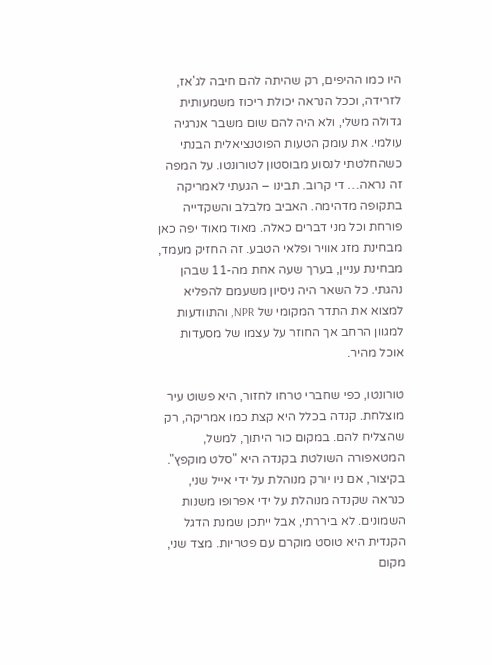היו כמו ההיפים, רק שהיתה להם חיבה לג'אז, לזרידה, וככל הנראה יכולת ריכוז משמעותית גדולה משלי, ולא היה להם שום משבר אנרגיה עולמי. את עומק הטעות הפוטנציאלית הבנתי כשהחלטתי לנסוע מבוסטון לטורונטו. על המפה זה נראה… די קרוב. תבינו – הגעתי לאמריקה בתקופה מדהימה. האביב מלבלב והשקדייה פורחת וכל מני דברים כאלה. מאוד מאוד יפה כאן מבחינת מזג אוויר ופלאי הטבע. זה החזיק מעמד, מבחינת עניין, בערך שעה אחת מה-11 שבהן נהגתי. כל השאר היה ניסיון משעמם להפליא למצוא את התדר המקומי של NPR, והתוודעות למגוון הרחב אך החוזר על עצמו של מסעדות אוכל מהיר.

טורונטו, כפי שחברי טרחו לחזור, היא פשוט עיר מוצלחת. קנדה בכלל היא קצת כמו אמריקה, רק שהצליח להם. במקום כור היתוך, למשל, המטאפורה השולטת בקנדה היא "סלט מוקפץ". בקיצור, אם ניו יורק מנוהלת על ידי אייל שני, כנראה שקנדה מנוהלת על ידי אפרופו משנות השמונים. לא ביררתי, אבל ייתכן שמנת הדגל הקנדית היא טוסט מוקרם עם פטריות. מצד שני, מקום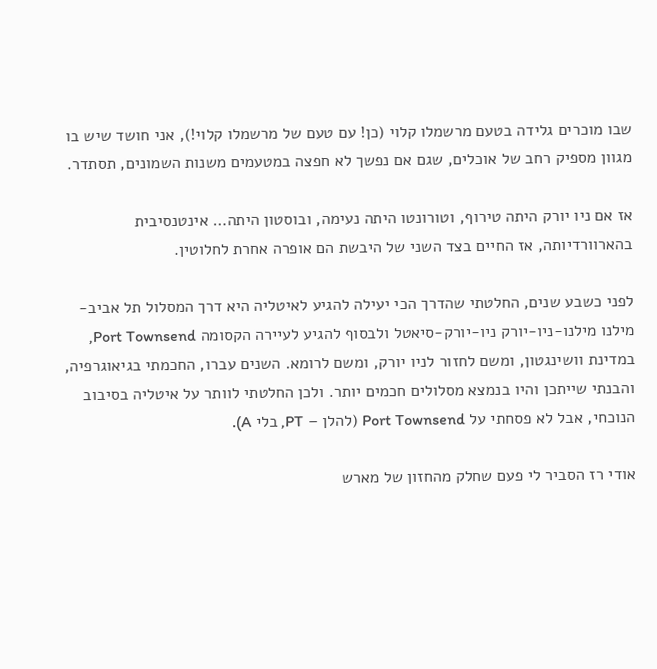שבו מוכרים גלידה בטעם מרשמלו קלוי (כן! עם טעם של מרשמלו קלוי!), אני חושד שיש בו מגוון מספיק רחב של אוכלים, שגם אם נפשך לא חפצה במטעמים משנות השמונים, תסתדר.

אז אם ניו יורק היתה טירוף, וטורונטו היתה נעימה, ובוסטון היתה… אינטנסיבית בהארוורדיותה, אז החיים בצד השני של היבשת הם אופרה אחרת לחלוטין.

לפני כשבע שנים, החלטתי שהדרך הכי יעילה להגיע לאיטליה היא דרך המסלול תל אביב-מילנו מילנו-ניו-יורק ניו-יורק-סיאטל ולבסוף להגיע לעיירה הקסומה Port Townsend, במדינת וושינגטון, ומשם לחזור לניו יורק, ומשם לרומא. השנים עברו, החכמתי בגיאוגרפיה, והבנתי שייתכן והיו בנמצא מסלולים חכמים יותר. ולכן החלטתי לוותר על איטליה בסיבוב הנוכחי, אבל לא פסחתי על Port Townsend (להלן – PT, בלי A).

אודי רז הסביר לי פעם שחלק מהחזון של מארש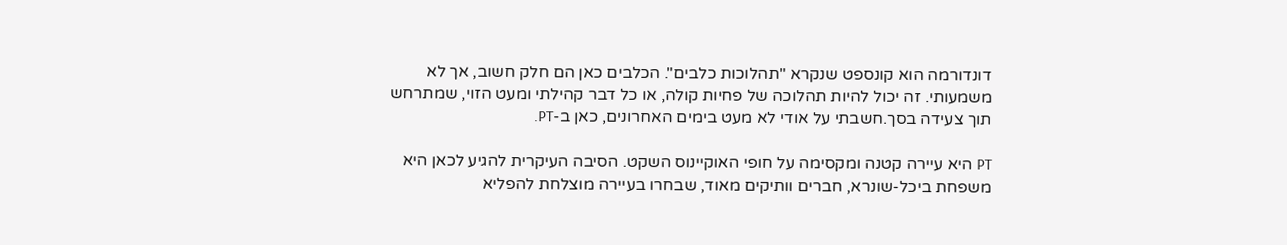דונדורמה הוא קונספט שנקרא "תהלוכות כלבים". הכלבים כאן הם חלק חשוב, אך לא משמעותי. זה יכול להיות תהלוכה של פחיות קולה, או כל דבר קהילתי ומעט הזוי, שמתרחש תוך צעידה בסך.חשבתי על אודי לא מעט בימים האחרונים, כאן ב-PT.

PT היא עיירה קטנה ומקסימה על חופי האוקיינוס השקט. הסיבה העיקרית להגיע לכאן היא משפחת ביכל-שונרא, חברים וותיקים מאוד, שבחרו בעיירה מוצלחת להפליא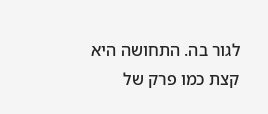לגור בה. התחושה היא קצת כמו פרק של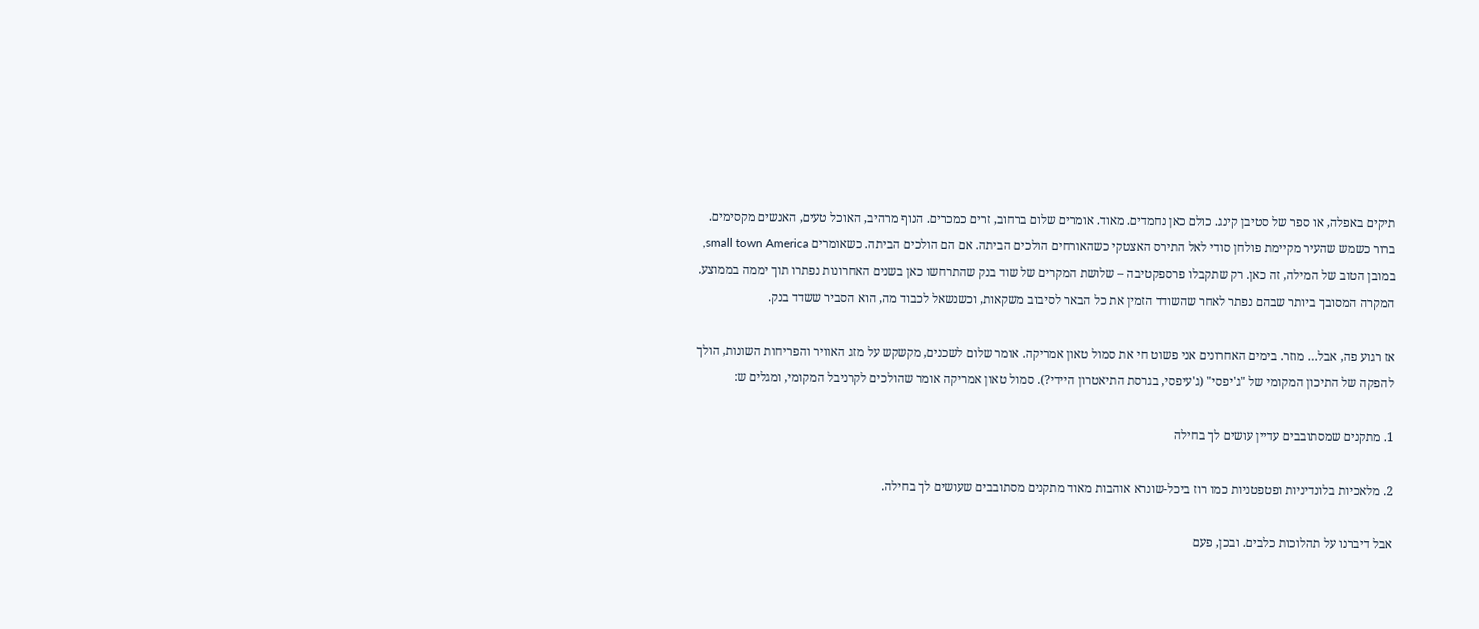תיקים באפלה, או ספר של סטיבן קינג. כולם כאן נחמדים. מאוד. אומרים שלום ברחוב, זרים כמכרים. הנוף מרהיב, האוכל טעים, האנשים מקסימים. ברור כשמש שהעיר מקיימת פולחן סודי לאל התירס האצטקי כשהאורחים הולכים הביתה. אם הם הולכים הביתה. כשאומרים small town America, במובן הטוב של המילה, זה כאן. רק שתקבלו פרספקטיבה – שלושת המקרים של שוד בנק שהתרחשו כאן בשנים האחרונות נפתרו תוך יממה בממוצע. המקרה המסובך ביותר שבהם נפתר לאחר שהשודד הזמין את כל הבאר לסיבוב משקאות, וכשנשאל לכבוד מה, הוא הסביר ששדד בנק.

אז רגוע פה, אבל… מוזר. בימים האחרונים אני פשוט חי את סמול טאון אמריקה. אומר שלום לשכנים, מקשקש על מזג האוויר והפריחות השונות, הולך להפקה של התיכון המקומי של "ג'יפסי" (ג'עיפסי, בגרסת התיאטרון היידי?). סמול טאון אמריקה אומר שהולכים לקרניבל המקומי, ומגלים ש:

1. מתקנים שמסתובבים עדיין עושים לך בחילה

2. מלאכיות בלונדיניות ופטפטניות כמו רוז ביכל-שונרא אוהבות מאוד מתקנים מסתובבים שעושים לך בחילה.

אבל דיברנו על תהלוכות כלבים. ובכן, פעם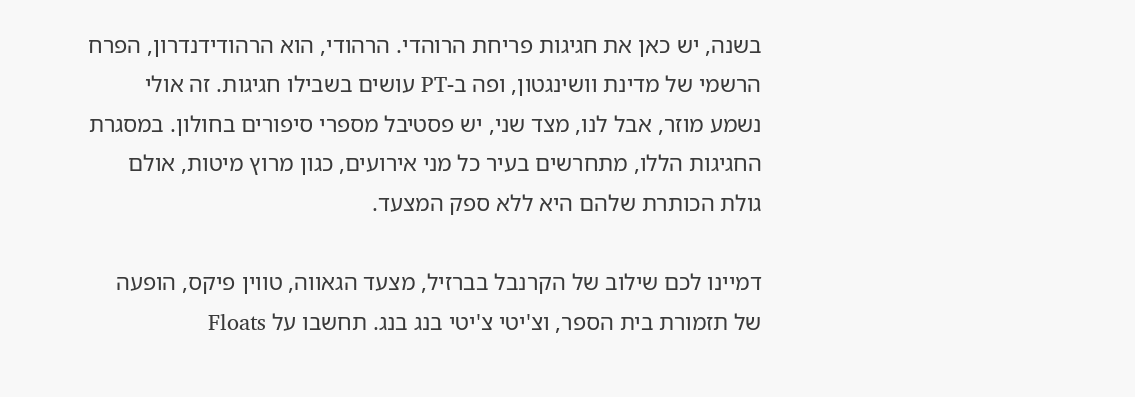בשנה, יש כאן את חגיגות פריחת הרוהדי. הרהודי, הוא הרהודידנדרון, הפרח הרשמי של מדינת וושינגטון, ופה ב-PT עושים בשבילו חגיגות. זה אולי נשמע מוזר, אבל לנו, מצד שני, יש פסטיבל מספרי סיפורים בחולון. במסגרת החגיגות הללו, מתחרשים בעיר כל מני אירועים, כגון מרוץ מיטות, אולם גולת הכותרת שלהם היא ללא ספק המצעד.

דמיינו לכם שילוב של הקרנבל בברזיל, מצעד הגאווה, טווין פיקס, הופעה של תזמורת בית הספר, וצ'יטי צ'יטי בנג בנג. תחשבו על Floats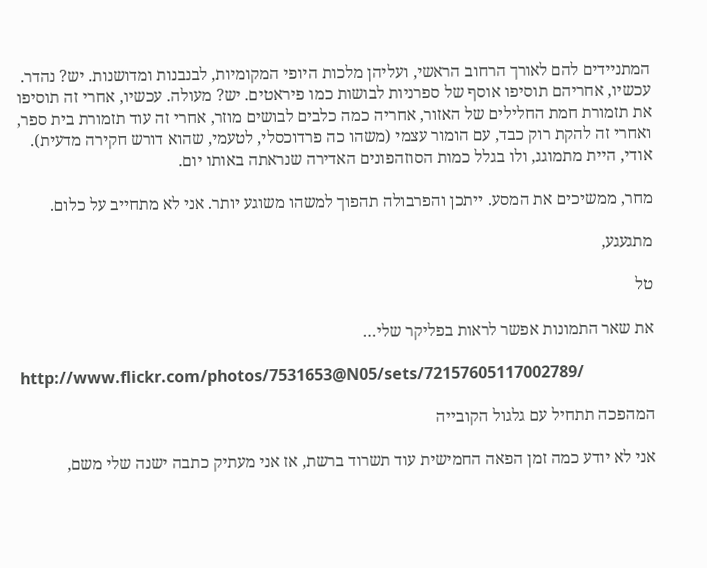המתניידים להם לאורך הרחוב הראשי, ועליהן מלכות היופי המקומיות, לבנבנות ומדושנות. יש? נהדר. עכשיו, אחריהם תוסיפו אוסף של ספרניות לבושות כמו פיראטים. יש? מעולה. עכשיו, אחרי זה תוסיפו את תזמורת חמת החלילים של האזור, אחריה כמה כלבים לבושים מוזר, אחרי זה עוד תזמורת בית ספר, ואחרי זה להקת רוק כבד, עם הומור עצמי (משהו כה פרדוכסלי, לטעמי, שהוא דורש חקירה מדעית). אודי, היית מתמוגג, ולו בגלל כמות הסוזהפונים האדירה שנראתה באותו יום.

מחר, ממשיכים את המסע. ייתכן והפרבולה תהפוך למשהו משוגע יותר. אני לא מתחייב על כלום.

מתגעגע,

טל

את שאר התמונות אפשר לראות בפליקר שלי…

http://www.flickr.com/photos/7531653@N05/sets/72157605117002789/

המהפכה תתחיל עם גלגול הקובייה

אני לא יודע כמה זמן הפאה החמישית עוד תשרוד ברשת, אז אני מעתיק כתבה ישנה שלי משם,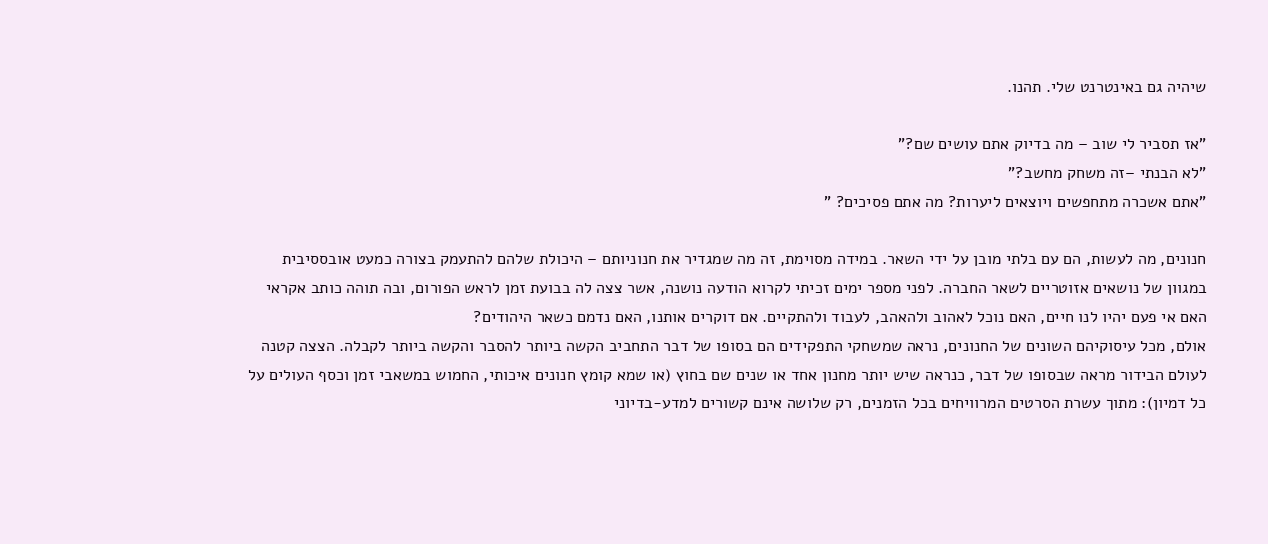שיהיה גם באינטרנט שלי. תהנו.

"אז תסביר לי שוב – מה בדיוק אתם עושים שם?"
"לא הבנתי –זה משחק מחשב?"
"אתם אשכרה מתחפשים ויוצאים ליערות? מה אתם פסיכים? "

חנונים, מה לעשות, הם עם בלתי מובן על ידי השאר. במידה מסוימת, זה מה שמגדיר את חנוניותם – היכולת שלהם להתעמק בצורה כמעט אובססיבית במגוון של נושאים אזוטריים לשאר החברה. לפני מספר ימים זכיתי לקרוא הודעה נושנה, אשר צצה לה בבועת זמן לראש הפורום, ובה תוהה כותב אקראי האם אי פעם יהיו לנו חיים, האם נוכל לאהוב ולהאהב, לעבוד ולהתקיים. אם דוקרים אותנו, האם נדמם כשאר היהודים?
אולם, מכל עיסוקיהם השונים של החנונים, נראה שמשחקי התפקידים הם בסופו של דבר התחביב הקשה ביותר להסבר והקשה ביותר לקבלה. הצצה קטנה לעולם הבידור מראה שבסופו של דבר, כנראה שיש יותר מחנון אחד או שנים שם בחוץ (או שמא קומץ חנונים איכותי, החמוש במשאבי זמן וכסף העולים על כל דמיון): מתוך עשרת הסרטים המרוויחים בכל הזמנים, רק שלושה אינם קשורים למדע-בדיוני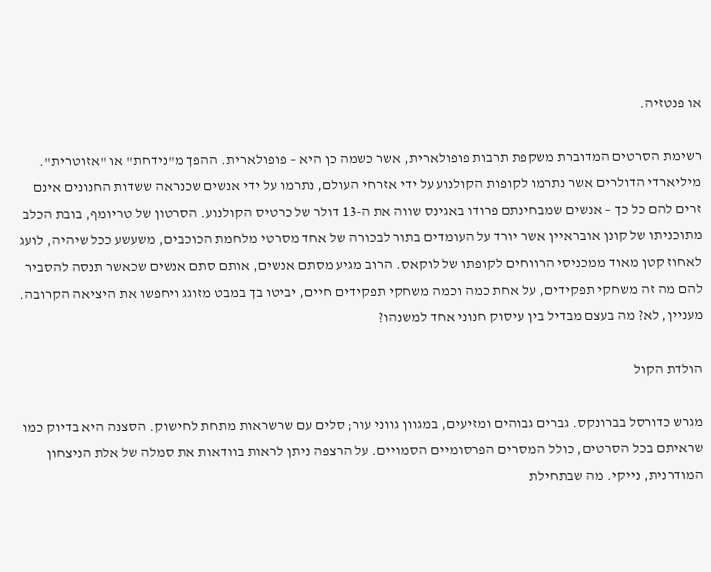או פנטזיה.

רשימת הסרטים המדוברת משקפת תרבות פופולארית, אשר כשמה כן היא – פופולארית. ההפך מ"נידחת" או "אזוטרית". מיליארדי הדולרים אשר נתרמו לקופות הקולנוע על ידי אזרחי העולם, נתרמו על ידי אנשים שכנראה ששדות החנונים אינם זרים להם כל כך – אנשים שמבחינתם פרודו באגינס שווה את ה-13 דולר של כרטיס הקולנוע. הסרטון של טריומף, בובת הכלב מתוכניתו של קונן אובראיין אשר יורד על העומדים בתור לבכורה של אחד מסרטי מלחמת הכוכבים, משעשע ככל שיהיה, לועג לאחוז קטן מאוד ממכניסי הרווחים לקופתו של לוקאס. הרוב מגיע מסתם אנשים, אותם סתם אנשים שכאשר תנסה להסביר להם מה זה משחקי תפקידים, על אחת כמה וכמה משחקי תפקידים חיים, יביטו בך במבט מזוגג ויחפשו את היציאה הקרובה. מעניין, לא? מה בעצם מבדיל בין עיסוק חנוני אחד למשנהו?

הולדת הקול

מגרש כדורסל בברונקס. גברים גבוהים ומזיעים, במגוון גווני עור; סלים עם שרשראות מתחת לחישוק. הסצנה היא בדיוק כמו שראיתם בכל הסרטים, כולל המסרים הפרסומיים הסמויים. על הרצפה ניתן לראות בוודאות את סמלה של אלת הניצחון המודרנית, נייקי. מה שבתחילת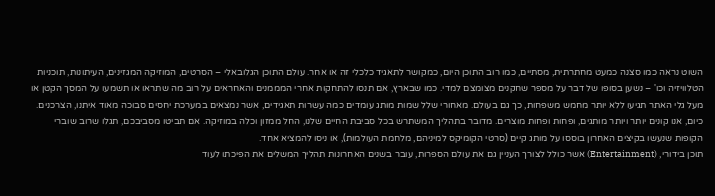השוט נראה כמו סצנה כמעט מחתרתית, מסתיים, כמו רוב התוכן היום, כמקושר לתאגיד כלכלי זה או אחר. עולם התוכן הגלובאלי – הסרטים, המוזיקה המגזינים, העיתונות, תוכניות הטלוויזיה וכו' – נשען בסופו של דבר על מספר שחקנים מצומצם למדי. כמו שבארץ, אם תנסו להתחקות אחרי המממנים והאחראים על רוב מה שתראו או תשמעו על המסך הקטן או מעל גלי האתר תגיעו ללא יותר מחמש משפחות, כך גם בעולם. מאחורי שלל שמות מותג עומדים כמה עשרות תאגידים, אשר נמצאים במערכת יחסים סבוכה מאוד איתנו, הצרכנים. כיום, אנו קונים יותר ויותר מותגים, ופחות ופחות מוצרים. מדובר בתהליך המשתרש בכל סביבת החיים שלנו, החל ממזון וכלה במוזיקה. אם תביטו מסביבכם, תגלו שרוב שוברי הקופות שנעשו בקיצים האחרון בוססו על מותג קיים (סרטי הקומיקס למיניהם, מלחמת העולמות), או ניסו להמציא אחד.
תוכן בידורי, (Entertainment) אשר כולל לצורך העניין גם את עולם הספרות, עובר בשנים האחרונות תהליך המשלים את הפיכתו לעוד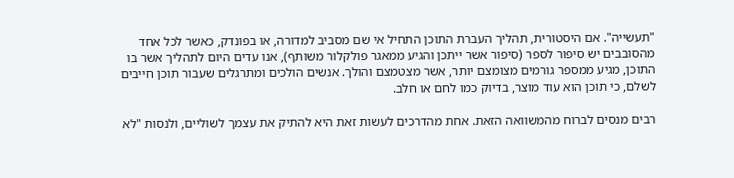"תעשייה". אם היסטורית, תהליך העברת התוכן התחיל אי שם מסביב למדורה, או בפונדק, כאשר לכל אחד מהסובבים יש סיפור לספר (סיפור אשר ייתכן והגיע ממאגר פולקלור משותף), אנו עדים היום לתהליך אשר בו התוכן, מגיע ממספר גורמים מצומצם יותר, אשר מצטמצם והולך. אנשים הולכים ומתרגלים שעבור תוכן חייבים לשלם, כי תוכן הוא עוד מוצר, בדיוק כמו לחם או חלב.

רבים מנסים לברוח מהמשוואה הזאת. אחת מהדרכים לעשות זאת היא להתיק את עצמך לשוליים, ולנסות "לא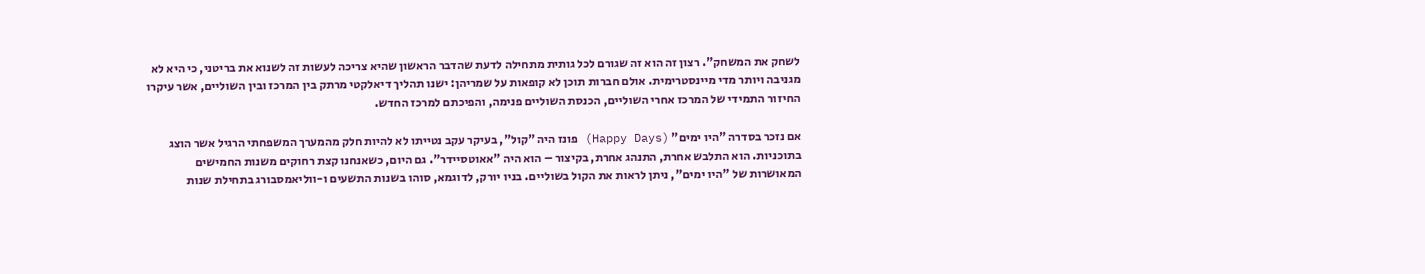לשחק את המשחק". רצון זה הוא זה שגורם לכל גותית מתחילה לדעת שהדבר הראשון שהיא צריכה לעשות זה לשנוא את בריטני, כי היא לא מגניבה ויותר מדי מיינסטרימית. אולם חברות תוכן לא קופאות על שמריהן: ישנו תהליך דיאלקטי מרתק בין המרכז ובין השוליים, אשר עיקרו החיזור התמידי של המרכז אחרי השוליים, הכנסת השוליים פנימה, והפיכתם למרכז החדש.

אם נזכר בסדרה "היו ימים" (Happy Days) פונז היה "קול", בעיקר עקב נטייתו לא להיות חלק מהמערך המשפחתי הרגיל אשר הוצג בתוכניות. הוא התלבש אחרת, התנהג אחרת, בקיצור – הוא היה "אאוטסיידר". גם היום, כשאנחנו קצת רחוקים משנות החמישים המאושרות של "היו ימים", ניתן לראות את הקול בשוליים. בניו יורק, לדוגמא, סוהו בשנות התשעים ו-ווליאמסבורג בתחילת שנות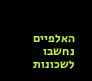האלפיים נחשבו לשכונות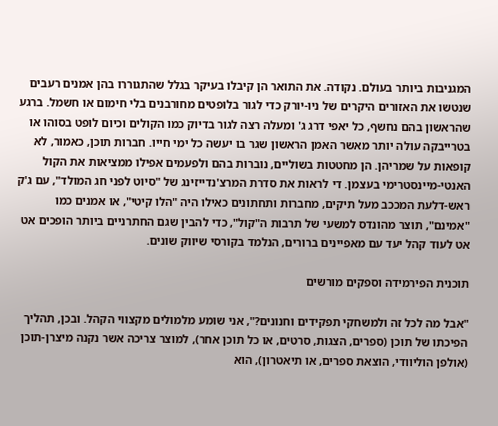המגניבות ביותר בעולם. נקודה. את התואר הן קיבלו בעיקר בגלל שהתגוררו בהן אמנים רעבים שנטשו את האזורים היקרים של ניו-יורק כדי לגור בלופטים מחורבנים בלי חימום או חשמל. ברגע שהראשון בהם נחשף, כל יאפי דרג ג' ומעלה רצה לגור בדיוק כמו הקולים וכיום לופט בסוהו או בטרייבקה עולה יותר מאשר האמן הראשון שגר בו יעשה כל ימי חייו. חברות תוכן, כאמור, לא קופאות על שמריהן. הן מחטטות בשוליים, נוברות בהם ולפעמים אפילו ממציאות את הקול האנטי-מיינסטרימי בעצמן. די לראות את סדרת המרצ'נדייזינג של "סיוט לפני חג המולד", עם ג'ק ראש-דלעת המככב מעל תיקים, מחברות ותחתונים כאילו היה "הלו קיטי", או אמנים כמו "אמינם", תוצר מהונדס למשעי של תרבות ה"קול", כדי להבין שגם החתרניים ביותר הופכים אט אט לעוד קהל יעד עם מאפיינים ברורים, הנלמד בקורסי שיווק שונים.

תוכנית הפירמידה וספקים מורשים

"אבל מה לכל זה ולמשחקי תפקידים וחנונים?", אני שומע מלמולים מקצווי הקהל. ובכן, תהליך הפיכתו של תוכן (ספרים, הצגות, סרטים, או כל תוכן אחר), למוצר צריכה אשר נקנה מיצרן-תוכן (אולפן הוליוודי, הוצאת ספרים, או תיאטרון), הוא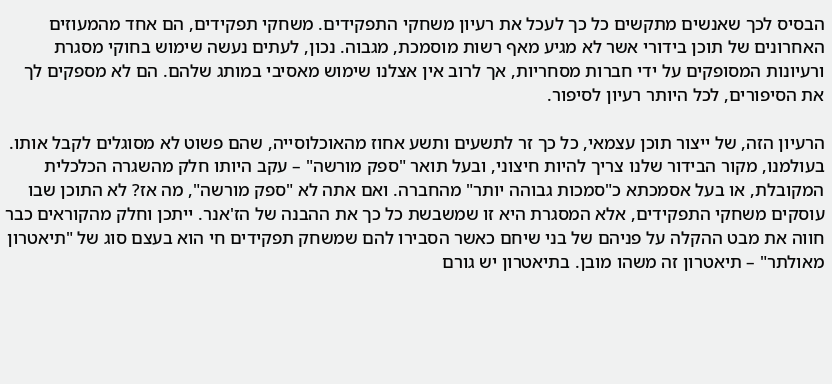הבסיס לכך שאנשים מתקשים כל כך לעכל את רעיון משחקי התפקידים. משחקי תפקידים, הם אחד מהמעוזים האחרונים של תוכן בידורי אשר לא מגיע מאף רשות מוסמכת, מגבוה. נכון, לעתים נעשה שימוש בחוקי מסגרת ורעיונות המסופקים על ידי חברות מסחריות, אך לרוב אין אצלנו שימוש מאסיבי במותג שלהם. הם לא מספקים לך את הסיפורים, לכל היותר רעיון לסיפור.

הרעיון הזה, של ייצור תוכן עצמאי, כל כך זר לתשעים ותשע אחוז מהאוכלוסייה, שהם פשוט לא מסוגלים לקבל אותו. בעולמנו, מקור הבידור שלנו צריך להיות חיצוני, ובעל תואר "ספק מורשה" – עקב היותו חלק מהשגרה הכלכלית המקובלת, או בעל אסמכתא כ"סמכות גבוהה יותר" מהחברה. ואם אתה לא "ספק מורשה", מה אז? לא התוכן שבו עוסקים משחקי התפקידים, אלא המסגרת היא זו שמשבשת כל כך את ההבנה של הז'אנר. ייתכן וחלק מהקוראים כבר חווה את מבט ההקלה על פניהם של בני שיחם כאשר הסבירו להם שמשחק תפקידים חי הוא בעצם סוג של "תיאטרון מאולתר" – תיאטרון זה משהו מובן. בתיאטרון יש גורם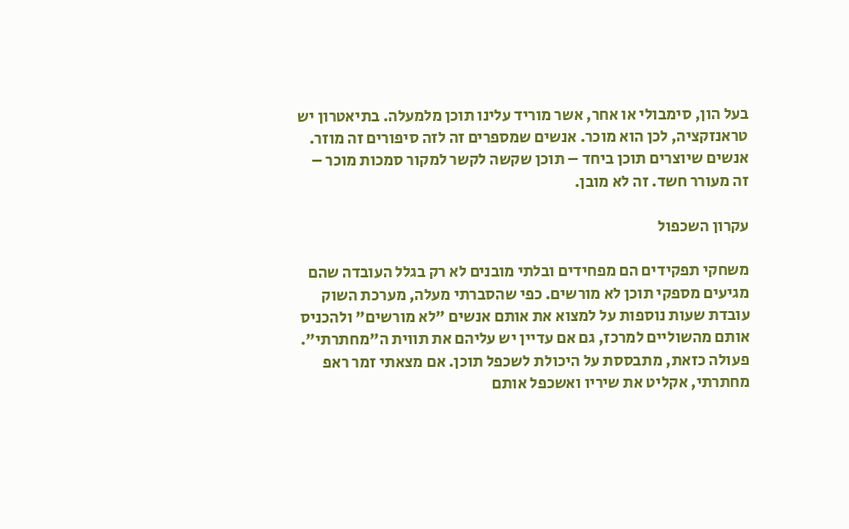בעל הון, סימבולי או אחר, אשר מוריד עלינו תוכן מלמעלה. בתיאטרון יש טראנזקציה, לכן הוא מוכר. אנשים שמספרים זה לזה סיפורים זה מוזר. אנשים שיוצרים תוכן ביחד – תוכן שקשה לקשר למקור סמכות מוכר – זה מעורר חשד. זה לא מובן.

עקרון השכפול

משחקי תפקידים הם מפחידים ובלתי מובנים לא רק בגלל העובדה שהם מגיעים מספקי תוכן לא מורשים. כפי שהסברתי מעלה, מערכת השוק עובדת שעות נוספות על למצוא את אותם אנשים "לא מורשים" ולהכניס אותם מהשוליים למרכז, גם אם עדיין יש עליהם את תווית ה"מחתרתי". פעולה כזאת, מתבססת על היכולת לשכפל תוכן. אם מצאתי זמר ראפ מחתרתי, אקליט את שיריו ואשכפל אותם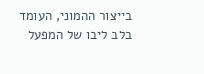בייצור ההמוני, העומד בלב ליבו של המפעל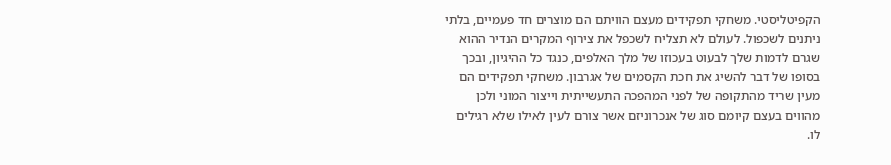הקפיטליסטי. משחקי תפקידים מעצם הוויתם הם מוצרים חד פעמיים, בלתי ניתנים לשכפול. לעולם לא תצליח לשכפל את צירוף המקרים הנדיר ההוא שגרם לדמות שלך לבעוט בעכוזו של מלך האלפים, כנגד כל ההיגיון, ובכך בסופו של דבר להשיג את חכת הקסמים של אגרבון. משחקי תפקידים הם מעין שריד מהתקופה של לפני המהפכה התעשייתית וייצור המוני ולכן מהווים בעצם קיומם סוג של אנכרוניזם אשר צורם לעין לאילו שלא רגילים לו.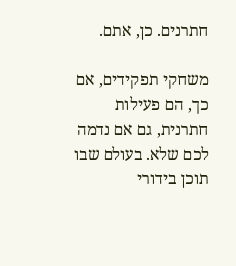חתרנים. כן, אתם.

משחקי תפקידים, אם כך, הם פעילות חתרנית, גם אם נדמה לכם שלא. בעולם שבו תוכן בידורי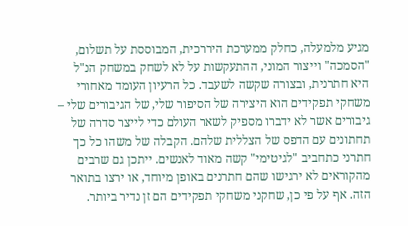מגיע מלמעלה, כחלק ממערכת היררכית, המבוססת על תשלום, "הסמכה" וייצור המוני, ההתעקשות על לא לשחק במשחק הנ"ל היא חתרנית, ובצורה שקשה לשעבד. כל הרעיון העומד מאחורי משחקי תפקידים הוא היצירה של הסיפור שלי, של הגיבורים שלי – גיבורים אשר לא ידברו מספיק לשאר העולם כדי לייצר סדרה של תחתונים עם הדפס של הצללית שלהם. הקבלה של משהו כל כך חתרני כתחביב "לגיטימי" קשה מאוד לאנשים. ייתכן גם שרבים מהקוראים לא ירגישו שהם חתרנים באופן מיוחד, או ירצו בתואר הזה. אף על פי כן, שחקני משחקי תפקידים הם זן נדיר ביותר.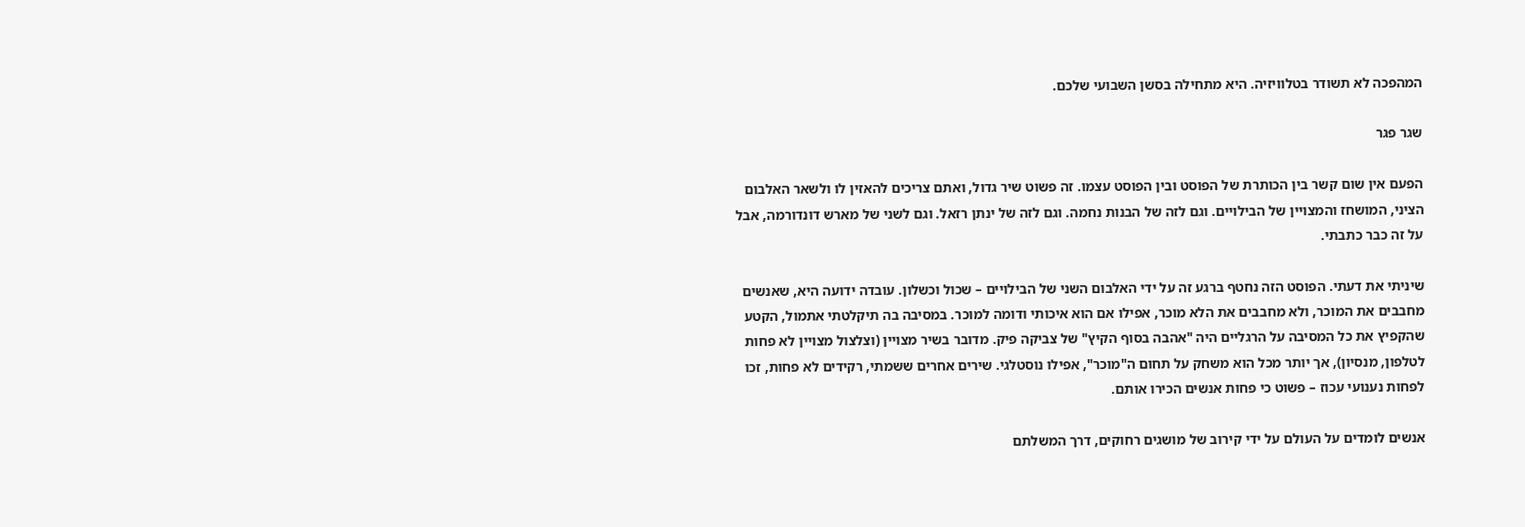המהפכה לא תשודר בטלוויזיה. היא מתחילה בסשן השבועי שלכם.

שגר פגר

הפעם אין שום קשר בין הכותרת של הפוסט ובין הפוסט עצמו. זה פשוט שיר גדול, ואתם צריכים להאזין לו ולשאר האלבום הציני, המושחז והמצויין של הבילויים. וגם לזה של הבנות נחמה. וגם לזה של ינתן רזאל. וגם לשני של מארש דונדורמה, אבל על זה כבר כתבתי.

שיניתי את דעתי. הפוסט הזה נחטף ברגע זה על ידי האלבום השני של הבילויים – שכול וכשלון. עובדה ידועה היא, שאנשים מחבבים את המוכר, ולא מחבבים את הלא מוכר, אפילו אם הוא איכותי ודומה למוכר. במסיבה בה תיקלטתי אתמול, הקטע שהקפיץ את כל המסיבה על הרגליים היה "אהבה בסוף הקיץ" של צביקה פיק. מדובר בשיר מצויין (וצלצול מצויין לא פחות לטלפון, מנסיון), אך יותר מכל הוא משחק על תחום ה"מוכר", אפילו נוסטלגי. שירים אחרים ששמתי, רקידים לא פחות, זכו לפחות נענועי עכוז – פשוט כי פחות אנשים הכירו אותם.

אנשים לומדים על העולם על ידי קירוב של מושגים רחוקים, דרך המשלתם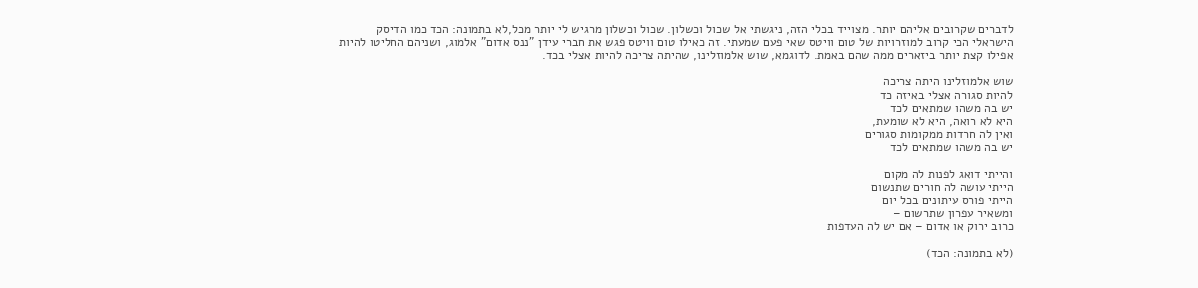לדברים שקרובים אליהם יותר. מצוייד בכלי הזה, ניגשתי אל שכול וכשלון. שכול וכשלון מרגיש לי יותר מכל,לא בתמונה: הכד כמו הדיסק הישראלי הכי קרוב למוזרויות של טום וויטס שאי פעם שמעתי. זה כאילו טום וויטס פגש את חברי עידן "ננס אדום" אלמוג, ושניהם החליטו להיות אפילו קצת יותר ביזארים ממה שהם באמת. לדוגמא, שוש אלמוזלינו, שהיתה צריכה להיות אצלי בכד.

שוש אלמוזלינו היתה צריכה
להיות סגורה אצלי באיזה כד
יש בה משהו שמתאים לכד
היא לא רואה, היא לא שומעת,
ואין לה חרדות ממקומות סגורים
יש בה משהו שמתאים לכד

והייתי דואג לפנות לה מקום
הייתי עושה לה חורים שתנשום
הייתי פורס עיתונים בכל יום
ומשאיר עפרון שתרשום –
כרוב ירוק או אדום – אם יש לה העדפות

(לא בתמונה: הכד)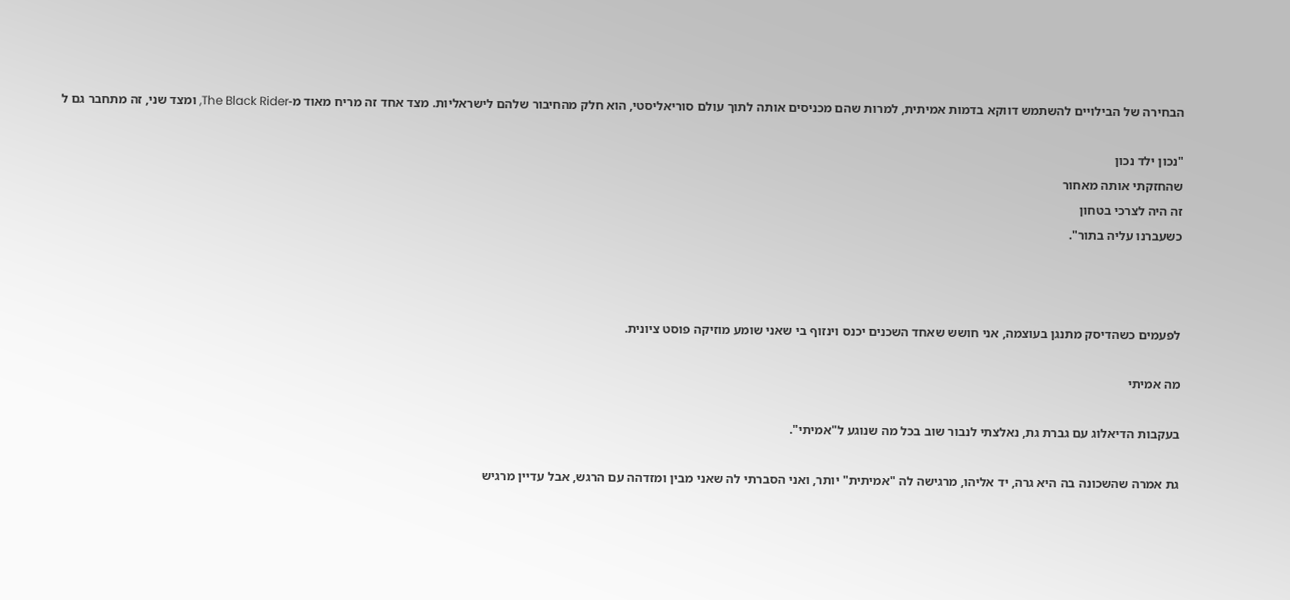הבחירה של הבילויים להשתמש דווקא בדמות אמיתית, למרות שהם מכניסים אותה לתוך עולם סוריאליסטי, הוא חלק מהחיבור שלהם לישראליות. מצד אחד זה מריח מאוד מ-The Black Rider, ומצד שני, זה מתחבר גם ל

"נכון ילד נכון
שהחזקתי אותה מאחור
זה היה לצרכי בטחון
כשעברנו עליה בתור".



לפעמים כשהדיסק מתנגן בעוצמה, אני חושש שאחד השכנים יכנס וינזוף בי שאני שומע מוזיקה פוסט ציונית.

מה אמיתי

בעקבות הדיאלוג עם גברת גת, נאלצתי לנבור שוב בכל מה שנוגע ל"אמיתי".

גת אמרה שהשכונה בה היא גרה, יד אליהו, מרגישה לה "אמיתית" יותר, ואני הסברתי לה שאני מבין ומזדהה עם הרגש, אבל עדיין מרגיש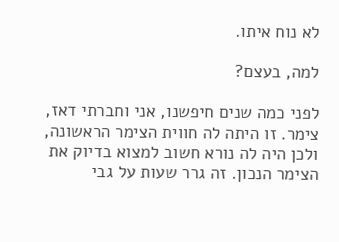לא נוח איתו.

למה, בעצם?

לפני כמה שנים חיפשנו, אני וחברתי דאז, צימר. זו היתה לה חווית הצימר הראשונה, ולכן היה לה נורא חשוב למצוא בדיוק את הצימר הנכון. זה גרר שעות על גבי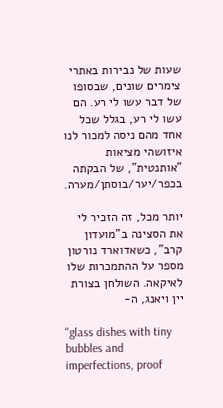שעות של נבירות באתרי צימרים שונים, שבסופו של דבר עשו לי רע. הם עשו לי רע, בגלל שכל אחד מהם ניסה למכור לנו איזושהי מציאות "אותנטית", של הבקתה בכפר/יער/בוסתן/מערה.

יותר מכל, זה הזכיר לי את הסצינה ב"מועדון קרב", כשאדוארד נורטון מספר על ההתמכרות שלו לאיקאה. השולחן בצורת יין ויאנג, ה-

"glass dishes with tiny bubbles and imperfections, proof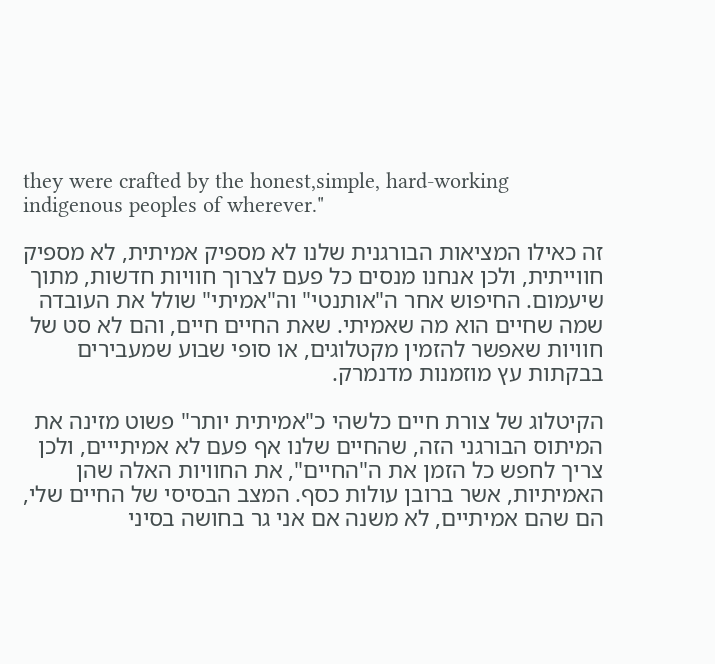they were crafted by the honest,simple, hard-working indigenous peoples of wherever."

זה כאילו המציאות הבורגנית שלנו לא מספיק אמיתית, לא מספיק חווייתית, ולכן אנחנו מנסים כל פעם לצרוך חוויות חדשות, מתוך שיעמום. החיפוש אחר ה"אותנטי" וה"אמיתי" שולל את העובדה שמה שחיים הוא מה שאמיתי. שאת החיים חיים, והם לא סט של חוויות שאפשר להזמין מקטלוגים, או סופי שבוע שמעבירים בבקתות עץ מוזמנות מדנמרק.

הקיטלוג של צורת חיים כלשהי כ"אמיתית יותר" פשוט מזינה את המיתוס הבורגני הזה, שהחיים שלנו אף פעם לא אמיתייים, ולכן צריך לחפש כל הזמן את ה"החיים", את החוויות האלה שהן האמיתיות, אשר ברובן עולות כסף. המצב הבסיסי של החיים שלי, הם שהם אמיתיים, לא משנה אם אני גר בחושה בסיני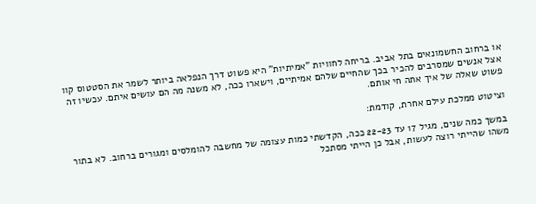או ברחוב החשמונאים בתל אביב. בריחה לחוויות "אמיתיות" היא פשוט דרך הנפלאה ביותר לשמר את הסטטוס קוו אצל אנשים שמסרבים להכיר בכך שהחיים שלהם אמיתיים, וישארו ככה, לא משנה מה הם עושים איתם. עכשיו זה פשוט שאלה של איך אתה חי אותם.

וציטוט ממלכת עילם אחרת, קודמת:

במשך כמה שנים, מגיל 17 עד 22-23 ככה, הקדשתי כמות עצומה של מחשבה להומלסים ומגורים ברחוב. לא בתור משהו שהייתי רוצה לעשות, אבל כן הייתי מסתכל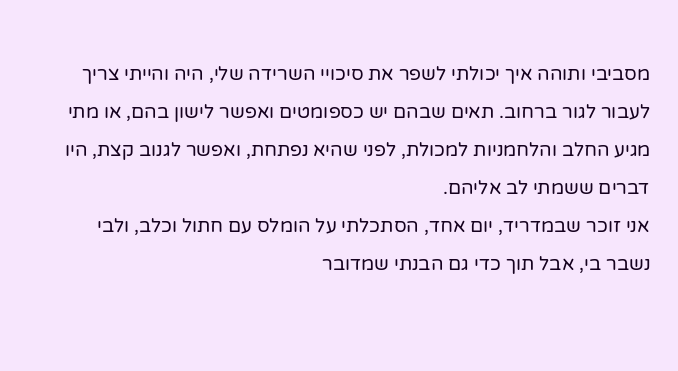מסביבי ותוהה איך יכולתי לשפר את סיכויי השרידה שלי, היה והייתי צריך לעבור לגור ברחוב. תאים שבהם יש כספומטים ואפשר לישון בהם, או מתי מגיע החלב והלחמניות למכולת, לפני שהיא נפתחת, ואפשר לגנוב קצת, היו דברים ששמתי לב אליהם.
אני זוכר שבמדריד, יום אחד, הסתכלתי על הומלס עם חתול וכלב, ולבי נשבר בי, אבל תוך כדי גם הבנתי שמדובר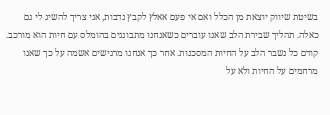בשיטת שיווק יוצאת מן הכלל ואם אי פעם אאלץ לקבץ נדבות, אני צריך להשיג לי גם כאלה. תהליך שבירת הלב שאנו עוברים כשאנחנו מתבוננים בהומלס עם חיות הוא מורכב. קודם כל נשבר הלב על החיות המסכנות. אחר כך אנחנו מרגישים אשמה על כך שאנו מרחמים על החיות ולא על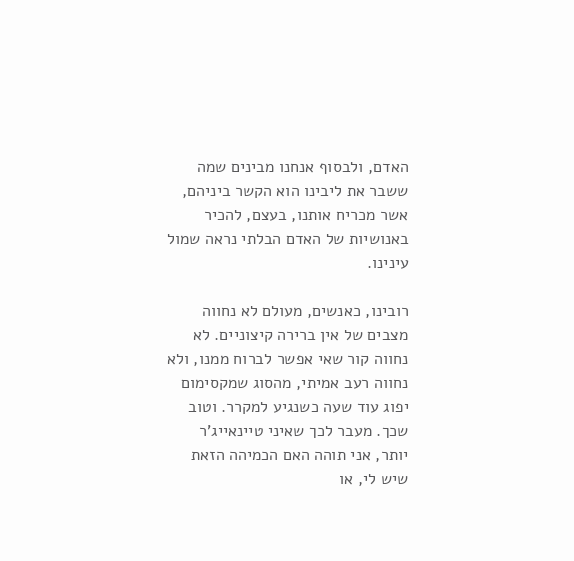האדם, ולבסוף אנחנו מבינים שמה ששבר את ליבינו הוא הקשר ביניהם, אשר מכריח אותנו, בעצם, להכיר באנושיות של האדם הבלתי נראה שמול עינינו.

רובינו, כאנשים, מעולם לא נחווה מצבים של אין ברירה קיצוניים. לא נחווה קור שאי אפשר לברוח ממנו, ולא נחווה רעב אמיתי, מהסוג שמקסימום יפוג עוד שעה כשנגיע למקרר. וטוב שכך. מעבר לכך שאיני טיינאייג'ר יותר, אני תוהה האם הכמיהה הזאת שיש לי, או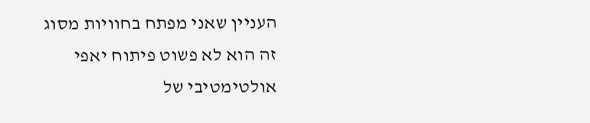העניין שאני מפתח בחוויות מסוג זה הוא לא פשוט פיתוח יאפי אולטימטיבי של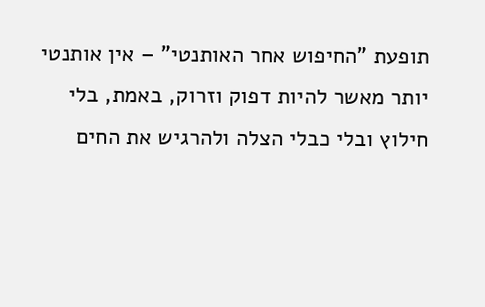תופעת "החיפוש אחר האותנטי" – אין אותנטי יותר מאשר להיות דפוק וזרוק, באמת, בלי חילוץ ובלי כבלי הצלה ולהרגיש את החים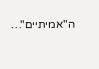ה"אמיתיים"…